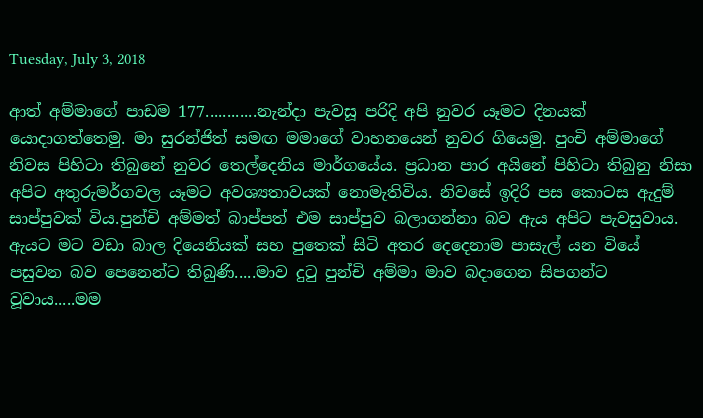Tuesday, July 3, 2018

ආත් අම්මාගේ පාඩම 177............නැන්දා පැවසූ පරිදි අපි නුවර යෑමට දිනයක් යොදාගත්තෙමු. මා සුරන්ජිත් සමඟ මමාගේ වාහනයෙන් නුවර ගියෙමු. පුංචි අම්මාගේ නිවස පිහිටා තිබුනේ නුවර තෙල්දෙනිය මාර්ගයේය. ප්‍රධාන පාර අයිනේ පිහිටා තිබුනු නිසා අපිට අතුරුමර්ගවල යෑමට අවශ්‍යතාවයක් නොමැතිවිය. නිවසේ ඉදිරි පස කොටස ඇදුම් සාප්පුවක් විය.පුන්චි අම්මත් බාප්පත් එම සාප්පුව බලාගන්නා බව ඇය අපිට පැවසුවාය. ඇයට මට වඩා බාල දියෙනියක් සහ පුතෙක් සිටි අතර දෙදෙනාම පාසැල් යන වියේ පසුවන බව පෙනෙන්ට තිබුණි.....මාව දුටු පුන්චි අම්මා මාව බදාගෙන සිපගන්ට වූවාය.....මම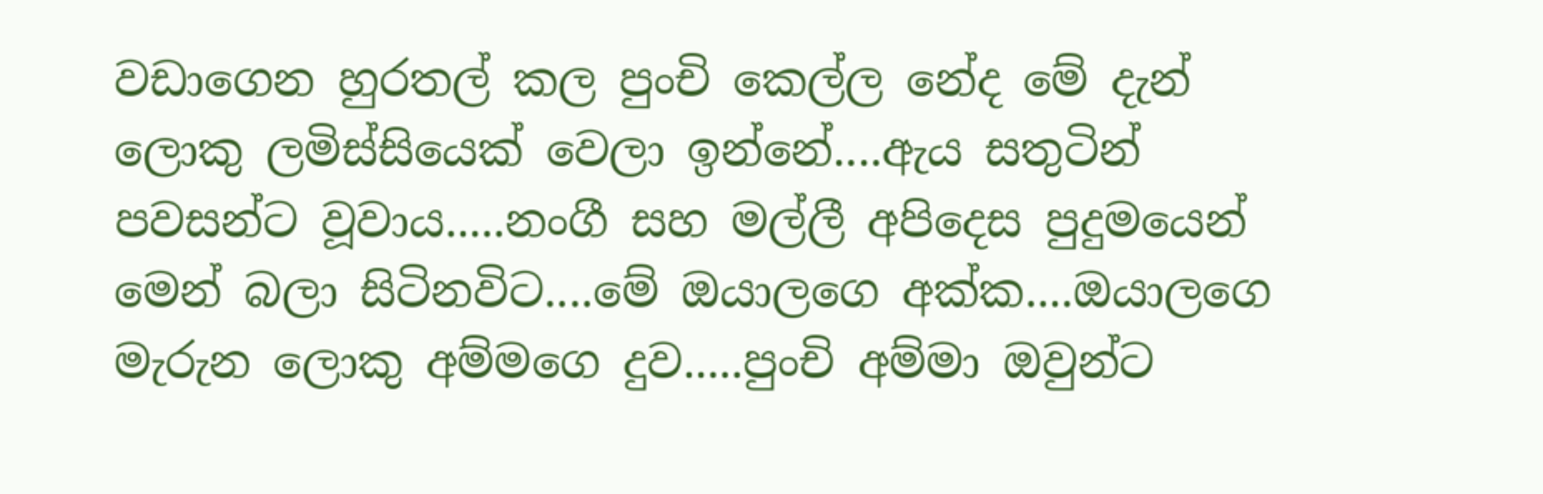වඩාගෙන හුරතල් කල පුංචි කෙල්ල නේද මේ දැන් ලොකු ලමිස්සියෙක් වෙලා ඉන්නේ....ඇය සතුටින් පවසන්ට වූවාය.....නංගී සහ මල්ලී අපිදෙස පුදුමයෙන් මෙන් බලා සිටිනවිට....මේ ඔයාලගෙ අක්ක....ඔයාලගෙ මැරුන ලොකු අම්මගෙ දුව.....පුංචි අම්මා ඔවුන්ට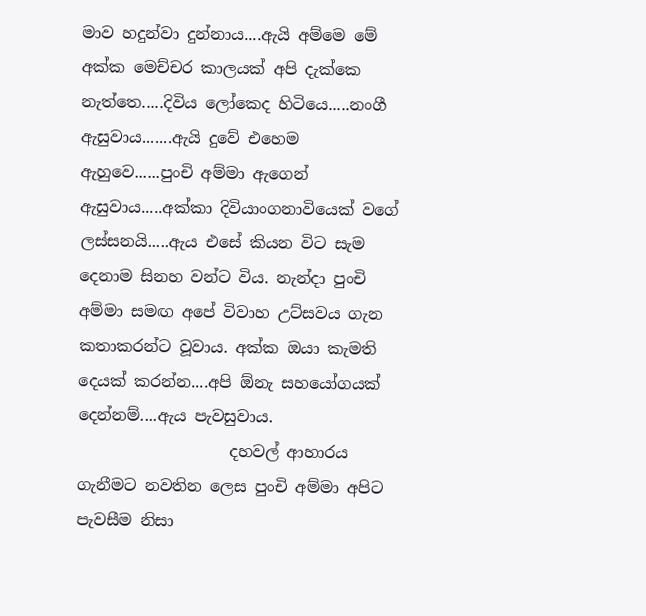මාව හදුන්වා දුන්නාය....ඇයි අම්මෙ මේ අක්ක මෙච්චර කාලයක් අපි දැක්කෙ නැත්තෙ.....දිවිය ලෝකෙද හිටියෙ.....නංගී ඇසුවාය.......ඇයි දුවේ එහෙම ඇහුවෙ......පුංචි අම්මා ඇගෙන් ඇසුවාය.....අක්කා දිවියාංගනාවියෙක් වගේ ලස්සනයි.....ඇය එසේ කියන විට සැම දෙනාම සිනහ වන්ට විය. නැන්දා පුංචි අම්මා සමඟ අපේ විවාහ උට්සවය ගැන කතාකරන්ට වූවාය. අක්ක ඔයා කැමති දෙයක් කරන්න....අපි ඕනැ සහයෝගයක් දෙන්නම්....ඇය පැවසුවාය.
                   දහවල් ආහාරය ගැනීමට නවතින ලෙස පුංචි අම්මා අපිට පැවසීම නිසා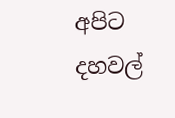අපිට දහවල්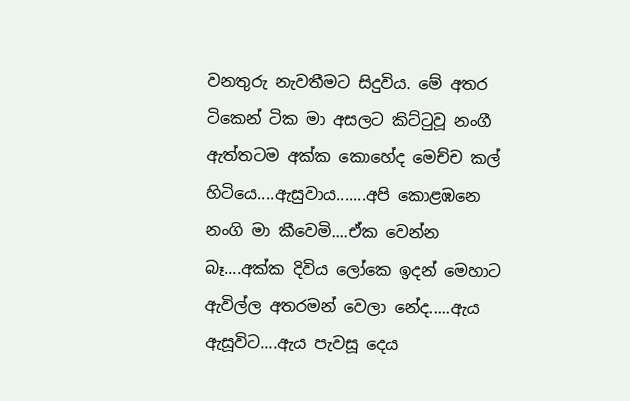වනතුරු නැවතීමට සිදුවිය. මේ අතර ටිකෙන් ටික මා අසලට කිට්ටුවූ නංගී ඇත්තටම අක්ක කොහේද මෙච්ච කල් හිටියෙ....ඇසුවාය.......අපි කොළඹනෙ නංගි මා කීවෙමි....ඒක වෙන්න බෑ....අක්ක දිවිය ලෝකෙ ඉදන් මෙහාට ඇවිල්ල අතරමන් වෙලා නේද.....ඇය ඇසූවිට....ඇය පැවසූ දෙය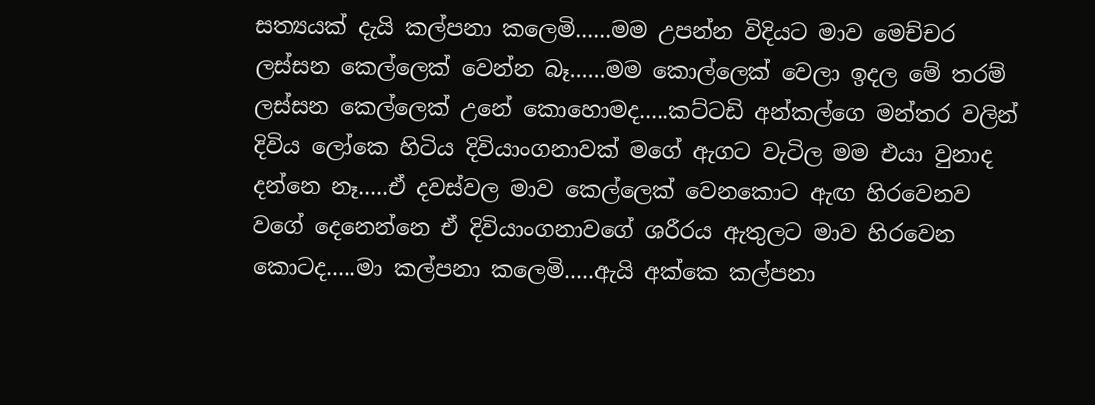සත්‍යයක් දැයි කල්පනා කලෙමි......මම උපන්න විදියට මාව මෙච්චර ලස්සන කෙල්ලෙක් වෙන්න බෑ......මම කොල්ලෙක් වෙලා ඉදල මේ තරම් ලස්සන කෙල්ලෙක් උනේ කොහොමද.....කට්ටඩි අන්කල්ගෙ මන්තර වලින් දිවිය ලෝකෙ හිටිය දිවියාංගනාවක් මගේ ඇගට වැටිල මම එයා වුනාද දන්නෙ නෑ.....ඒ දවස්වල මාව කෙල්ලෙක් වෙනකොට ඇඟ හිරවෙනව වගේ දෙනෙන්නෙ ඒ දිවියාංගනාවගේ ශරීරය ඇතුලට මාව හිරවෙන කොටද.....මා කල්පනා කලෙමි.....ඇයි අක්කෙ කල්පනා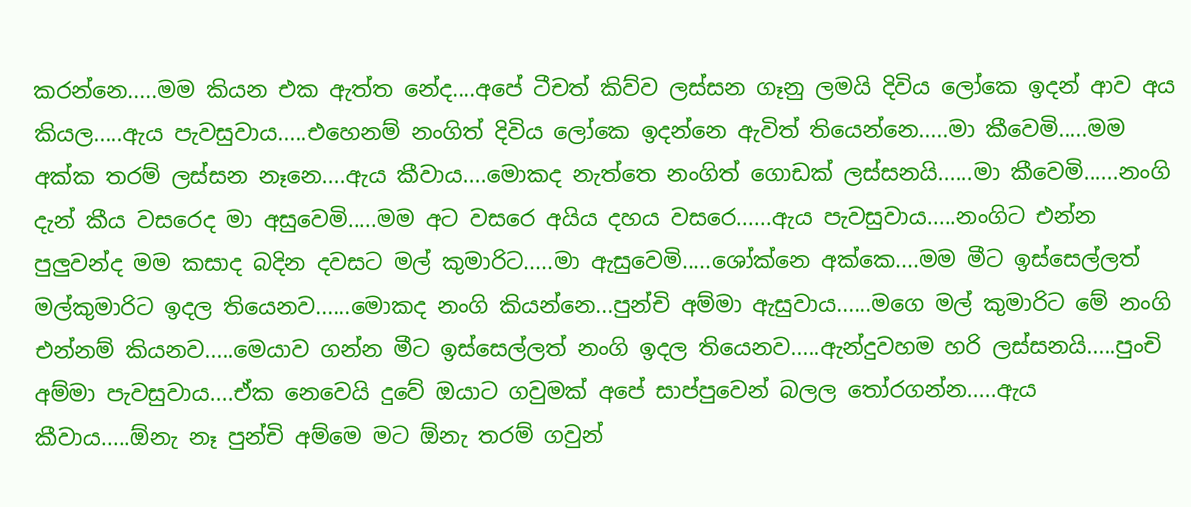කරන්නෙ.....මම කියන එක ඇත්ත නේද....අපේ ටීචත් කිව්ව ලස්සන ගෑනු ලමයි දිවිය ලෝකෙ ඉදන් ආව අය කියල.....ඇය පැවසුවාය.....එහෙනම් නංගිත් දිවිය ලෝකෙ ඉදන්නෙ ඇවිත් තියෙන්නෙ.....මා කීවෙමි.....මම අක්ක තරම් ලස්සන නෑනෙ....ඇය කීවාය....මොකද නැත්තෙ නංගිත් ගොඩක් ලස්සනයි......මා කීවෙමි......නංගි දැන් කීය වසරෙද මා අසුවෙමි.....මම අට වසරෙ අයිය දහය වසරෙ......ඇය පැවසුවාය.....නංගිට එන්න පුලුවන්ද මම කසාද බදින දවසට මල් කුමාරිට.....මා ඇසුවෙමි.....ශෝක්නෙ අක්කෙ....මම මීට ඉස්සෙල්ලත් මල්කුමාරිට ඉදල තියෙනව......මොකද නංගි කියන්නෙ...පුන්චි අම්මා ඇසුවාය......මගෙ මල් කුමාරිට මේ නංගි එන්නම් කියනව.....මෙයාව ගන්න මීට ඉස්සෙල්ලත් නංගි ඉදල තියෙනව.....ඇන්දුවහම හරි ලස්සනයි.....පුංචි අම්මා පැවසුවාය....ඒක නෙවෙයි දුවේ ඔයාට ගවුමක් අපේ සාප්පුවෙන් බලල තෝරගන්න.....ඇය කීවාය.....ඕනැ නෑ පුන්චි අම්මෙ මට ඕනැ තරම් ගවුන්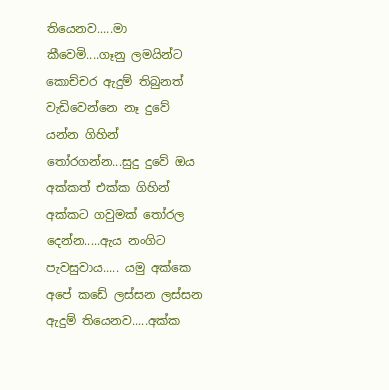තියෙනව.....මා කීවෙමි....ගෑනු ලමයින්ට කොච්චර ඇදුම් තිබුනත් වැඩිවෙන්නෙ නෑ දුවේ යන්න ගිහින් තෝරගන්න...සුදු දුවේ ඔය අක්කත් එක්ක ගිහින් අක්කට ගවුමක් තෝරල දෙන්න.....ඇය නංගිට පැවසුවාය..... යමු අක්කෙ අපේ කඩේ ලස්සන ලස්සන ඇදුම් තියෙනව.....අක්ක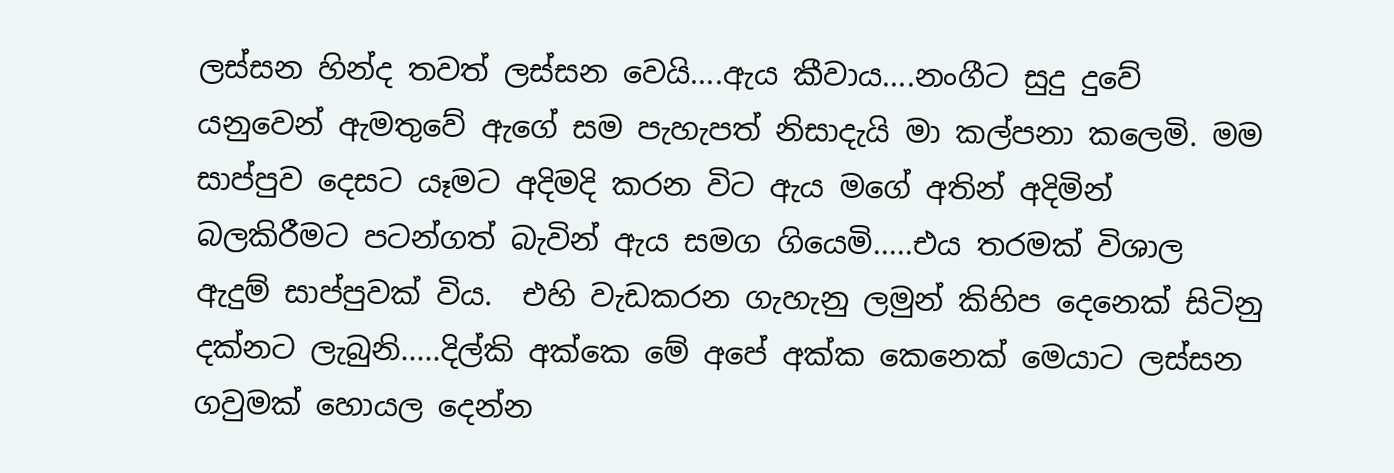ලස්සන හින්ද තවත් ලස්සන වෙයි....ඇය කීවාය....නංගීට සුදු දුවේ යනුවෙන් ඇමතුවේ ඇගේ සම පැහැපත් නිසාදැයි මා කල්පනා කලෙමි. මම සාප්පුව දෙසට යෑමට අදිමදි කරන විට ඇය මගේ අතින් අදිමින් බලකිරීමට පටන්ගත් බැවින් ඇය සමග ගියෙමි.....එය තරමක් විශාල ඇදුම් සාප්පුවක් විය.  එහි වැඩකරන ගැහැනු ලමුන් කිහිප දෙනෙක් සිටිනු දක්නට ලැබුනි.....දිල්කි අක්කෙ මේ අපේ අක්ක කෙනෙක් මෙයාට ලස්සන ගවුමක් හොයල දෙන්න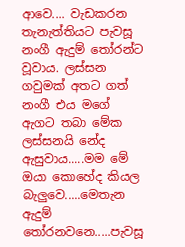ආවෙ.... වැඩකරන තැනැත්තියට පැවසූ නංගී ඇදුම් තෝරන්ට වූවාය. ලස්සන ගවුමක් අතට ගත් නංගී එය මගේ ඇගට තබා මේක ලස්සනයි නේද ඇසුවාය.....මම මේ ඔයා කොහේද කියල බැලුවෙ.....මෙතැන ඇදුම් තෝරනවනෙ.....පැවසූ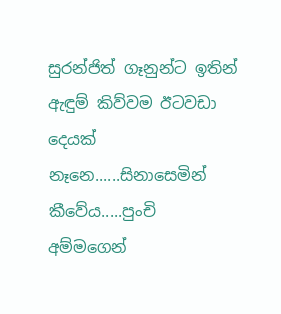සුරන්ජිත් ගෑනුන්ට ඉතින් ඇඳුම් කිව්වම ඊටවඩා දෙයක් නෑනෙ......සිනාසෙමින් කීවේය.....පුංචි අම්මගෙන්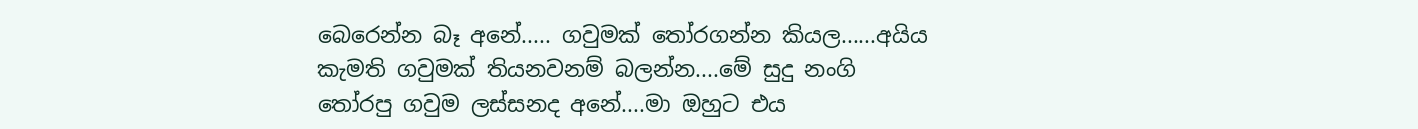බෙරෙන්න බෑ අනේ..... ගවුමක් තෝරගන්න කියල......අයිය කැමති ගවුමක් තියනවනම් බලන්න....මේ සුදු නංගි තෝරපු ගවුම ලස්සනද අනේ....මා ඔහුට එය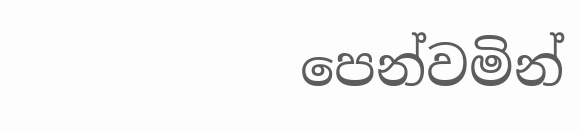පෙන්වමින්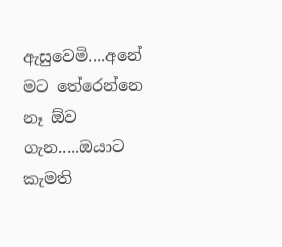ඇසුවෙමි....අනේ මට තේරෙන්නෙ නෑ ඕව ගැන.....ඔයාට කැමති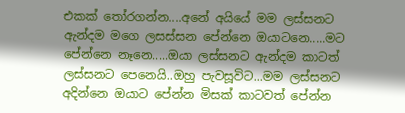එකක් තෝරගන්න....අනේ අයියේ මම ලස්සනට ඇන්දම මගෙ ලසස්සන පේන්නෙ ඔයාටනෙ.....මට පේන්නෙ නෑනෙ.....ඔයා ලස්සනට ඇන්දම කාටත් ලස්සනට පෙනෙයි..ඔහු පැවසූවිට...මම ලස්සනට අදින්නෙ ඔයාට පේන්න මිසක් කාටවත් පේන්න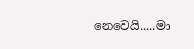නෙවෙයි.....මා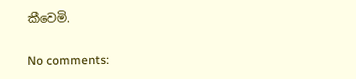කීවෙමි.

No comments: